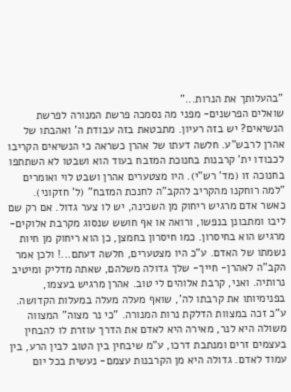"בהעלותך את הנרות..."
שואלים הפרשנים- מפני מה נסמכה פרשת המנורה לפרשת הנשיאים? יש בזה רעיון. מתבטאת בזה עבודת ה' ואהבתו של אהרן לרבש"ע. חלשה דעתו של אהרן כשראה כי הנשיאים הקריבו לכבודו ית' קרבנות בחנוכת המזבח בעוד הוא ושבטו לא השתתפו בחנוכה זו (מד' רש"י). היו מצטערים אהרן ושבט לוי ואומרים "למה רוחקנו מהקריב להקב"ה לחנכת המזבח" (ל' חזקוני). כאשר אדם מרגיש ריחוק מן השכינה, יש לו צער גדול. אם רק שם ליבו ומתבונן בנפשו, ורואה או אף חושש שנסוג מקרבת אלוקים- מרגיש הוא בחיסרון. כמו חיסרון בחמצן, כן הוא ריחוק מן חיות נשמתו של האדם. ע"כ היו מצטערים, חלשה דעתם...! ולכן אמר הקב"ה לאהרן- חייך- שלך גדולה משלהם, שאתה מדליק ומיטיב נרותיה. ואני, קרבת אלוהים לי טוב. אהרן מרגיש בעצמו, בפנימיותו את קרבתו לה', שואף מעלה מעלה במעלות הקדושה. ע"כ זכה במצוות הדלקת נרות המנורה. "כי נר מצוה" המצווה משולה היא לנר, מאירה היא לאדם את הדרך עוזרת לו להבחין בעצמים זרים ומנתבת דרכו, ע"מ שיבחין בין הטוב לבין הרע, בין עמוד לאדם. גדולה היא מן הקרבנות עצמם- נעשית בכל יום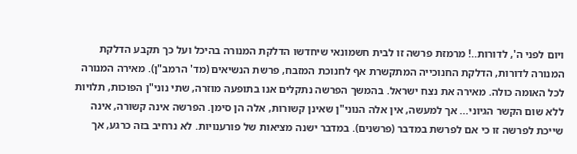ויום לפני ה', לדורות..! מרמזת פרשה זו לבית חשמונאי שיחדשו הדלקת המנורה בהיכל ועל כך תקבע הדלקת המנורה לדורות, הדלקת החנוכייה המתקשרת אף לחנוכת המזבח, פרשת הנשיאים (מד' הרמב"ן). מאירה המנורה לכל האומה כולה. מאירה את נצח ישראל. בהמשך הפרשה נתקלים אנו בתופעה מוזרה, שתי נוני"ן הפוכות, תלויות ללא שום הקשר הגיוני... אך למעשה, אין אלה הנוני"ן שאינן קשורות, אלה הן סימן. הפרשה אינה קשורה, אינה שייכת לפרשה זו כי אם לפרשת במדבר (פרשנים). במדבר ישנה מציאות של פורענויות. לא נרחיב בזה כרגע, אך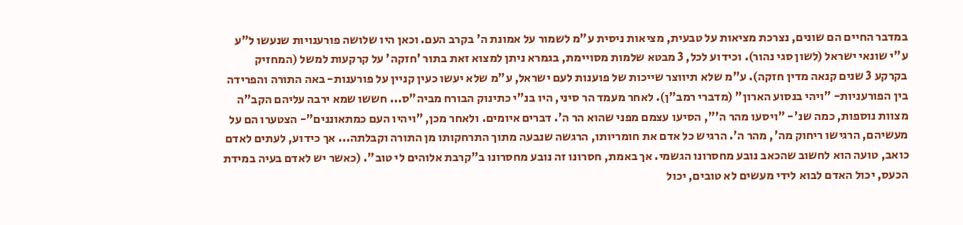במדבר החיים הם שונים, נצרכת מציאות על טבעית, מציאות ניסית ע"מ לשמור על אמונת ה' בקרב העם. וכאן היו שלושה פורענויות שנעשו ל"ע ע"י שונאי ישראל (לשון סגי נהור). וכידוע לכל, 3 מבטא שלמות מסויימת, בגמרא ניתן למצוא זאת בתור 'חזקה' על קרקעות למשל (המחזיק בקרקע 3 שנים קנאה מדין חזקה). ע"מ שלא תיווצר שייכות של פוענות לעם ישראל, ע"מ שלא יעשו כעין קניין על פורענות- באה התורה והפרידה בין הפורעניות- "ויהי בנסוע הארון" (מדברי רמב"ן). לאחר מעמד הר סיני, היו בנ"י כתינוק הבורח מביה"ס... חששו שמא ירבה עליהם הקב"ה מצוות נוספות, כמה שנ'- "ויסעו מהר ה'", הסיעו עצמם מפני שהוא הר ה'. דברים איומים. ולאחר מכן, "ויהיו העם כמתאוננים"- הצטערו הם על מעשיהם, הרגישו ריחוק מה', מהר ה'. הרגיש כל אדם את חומריותו, הרגשה שנבעה מתוך התרחקותו מן התורה וקבלתה... אך כידוע, לעתים לאדם כואב, טועה הוא לחשוב שהכאב נובע מחסרונו הגשמי. אך באמת, חסרונו זה נובע מחסרונו ב"קרבת אלוהים לי טוב". (כאשר יש לאדם בעיה במידת הכעס, יכול האדם לבוא לידי מעשים לא טובים, יכול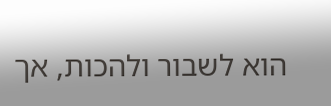הוא לשבור ולהכות, אך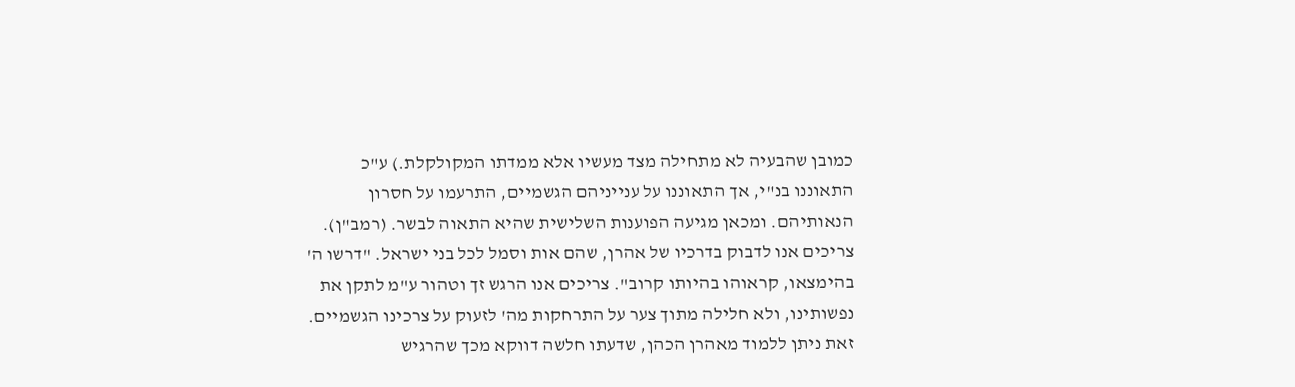כמובן שהבעיה לא מתחילה מצד מעשיו אלא ממדתו המקולקלת.) ע"כ התאוננו בנ"י, אך התאוננו על ענייניהם הגשמיים, התרעמו על חסרון הנאותיהם. ומכאן מגיעה הפוענות השלישית שהיא התאוה לבשר. (רמב"ן). צריכים אנו לדבוק בדרכיו של אהרן, שהם אות וסמל לכל בני ישראל. "דרשו ה' בהימצאו, קראוהו בהיותו קרוב". צריכים אנו הרגש זך וטהור ע"מ לתקן את נפשותינו, ולא חלילה מתוך צער על התרחקות מה' לזעוק על צרכינו הגשמיים. זאת ניתן ללמוד מאהרן הכהן, שדעתו חלשה דווקא מכך שהרגיש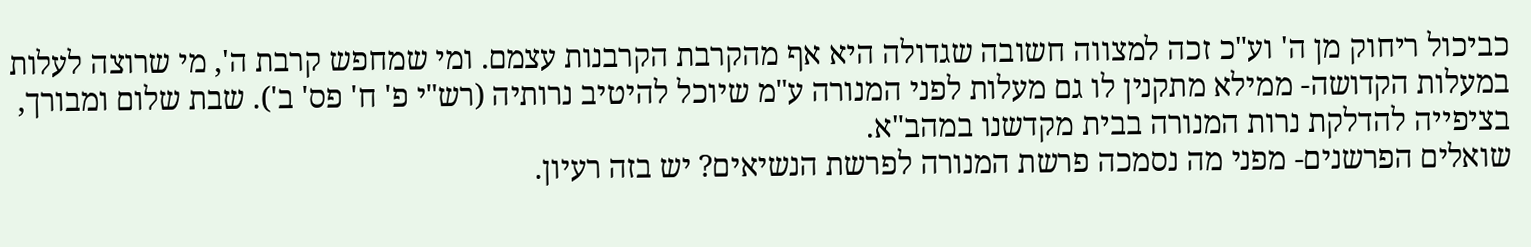כביכול ריחוק מן ה' וע"כ זכה למצווה חשובה שגדולה היא אף מהקרבת הקרבנות עצמם. ומי שמחפש קרבת ה', מי שרוצה לעלות במעלות הקדושה- ממילא מתקנין לו גם מעלות לפני המנורה ע"מ שיוכל להיטיב נרותיה (רש"י פ' ח' פס' ב'). שבת שלום ומבורך, בציפייה להדלקת נרות המנורה בבית מקדשנו במהב"א.
שואלים הפרשנים- מפני מה נסמכה פרשת המנורה לפרשת הנשיאים? יש בזה רעיון.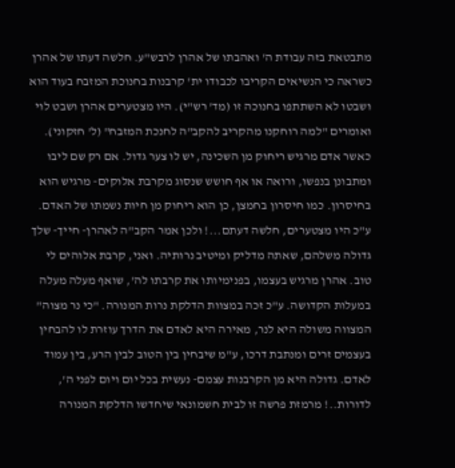מתבטאת בזה עבודת ה' ואהבתו של אהרן לרבש"ע. חלשה דעתו של אהרן כשראה כי הנשיאים הקריבו לכבודו ית' קרבנות בחנוכת המזבח בעוד הוא ושבטו לא השתתפו בחנוכה זו (מד' רש"י). היו מצטערים אהרן ושבט לוי ואומרים "למה רוחקנו מהקריב להקב"ה לחנכת המזבח" (ל' חזקוני). כאשר אדם מרגיש ריחוק מן השכינה, יש לו צער גדול. אם רק שם ליבו ומתבונן בנפשו, ורואה או אף חושש שנסוג מקרבת אלוקים- מרגיש הוא בחיסרון. כמו חיסרון בחמצן, כן הוא ריחוק מן חיות נשמתו של האדם. ע"כ היו מצטערים, חלשה דעתם...! ולכן אמר הקב"ה לאהרן- חייך- שלך גדולה משלהם, שאתה מדליק ומיטיב נרותיה. ואני, קרבת אלוהים לי טוב. אהרן מרגיש בעצמו, בפנימיותו את קרבתו לה', שואף מעלה מעלה במעלות הקדושה. ע"כ זכה במצוות הדלקת נרות המנורה. "כי נר מצוה" המצווה משולה היא לנר, מאירה היא לאדם את הדרך עוזרת לו להבחין בעצמים זרים ומנתבת דרכו, ע"מ שיבחין בין הטוב לבין הרע, בין עמוד לאדם. גדולה היא מן הקרבנות עצמם- נעשית בכל יום ויום לפני ה', לדורות..! מרמזת פרשה זו לבית חשמונאי שיחדשו הדלקת המנורה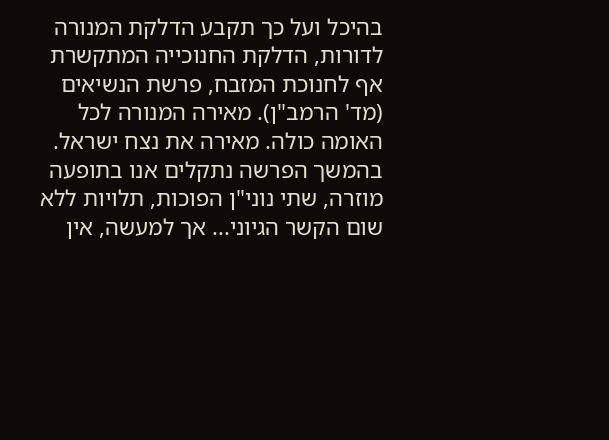בהיכל ועל כך תקבע הדלקת המנורה לדורות, הדלקת החנוכייה המתקשרת אף לחנוכת המזבח, פרשת הנשיאים (מד' הרמב"ן). מאירה המנורה לכל האומה כולה. מאירה את נצח ישראל. בהמשך הפרשה נתקלים אנו בתופעה מוזרה, שתי נוני"ן הפוכות, תלויות ללא שום הקשר הגיוני... אך למעשה, אין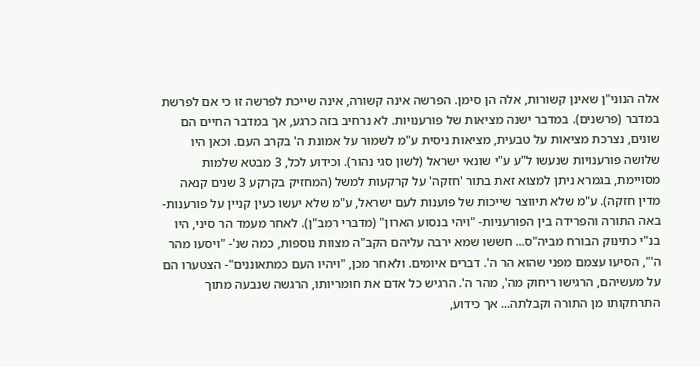אלה הנוני"ן שאינן קשורות, אלה הן סימן. הפרשה אינה קשורה, אינה שייכת לפרשה זו כי אם לפרשת במדבר (פרשנים). במדבר ישנה מציאות של פורענויות. לא נרחיב בזה כרגע, אך במדבר החיים הם שונים, נצרכת מציאות על טבעית, מציאות ניסית ע"מ לשמור על אמונת ה' בקרב העם. וכאן היו שלושה פורענויות שנעשו ל"ע ע"י שונאי ישראל (לשון סגי נהור). וכידוע לכל, 3 מבטא שלמות מסויימת, בגמרא ניתן למצוא זאת בתור 'חזקה' על קרקעות למשל (המחזיק בקרקע 3 שנים קנאה מדין חזקה). ע"מ שלא תיווצר שייכות של פוענות לעם ישראל, ע"מ שלא יעשו כעין קניין על פורענות- באה התורה והפרידה בין הפורעניות- "ויהי בנסוע הארון" (מדברי רמב"ן). לאחר מעמד הר סיני, היו בנ"י כתינוק הבורח מביה"ס... חששו שמא ירבה עליהם הקב"ה מצוות נוספות, כמה שנ'- "ויסעו מהר ה'", הסיעו עצמם מפני שהוא הר ה'. דברים איומים. ולאחר מכן, "ויהיו העם כמתאוננים"- הצטערו הם על מעשיהם, הרגישו ריחוק מה', מהר ה'. הרגיש כל אדם את חומריותו, הרגשה שנבעה מתוך התרחקותו מן התורה וקבלתה... אך כידוע,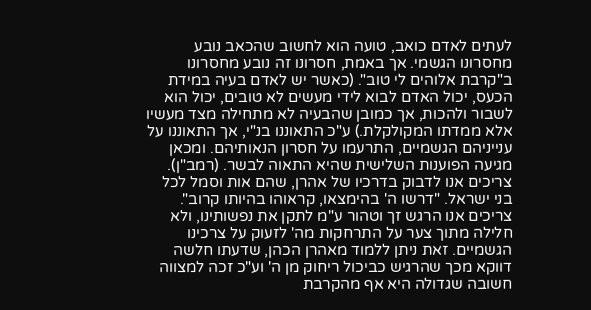לעתים לאדם כואב, טועה הוא לחשוב שהכאב נובע מחסרונו הגשמי. אך באמת, חסרונו זה נובע מחסרונו ב"קרבת אלוהים לי טוב". (כאשר יש לאדם בעיה במידת הכעס, יכול האדם לבוא לידי מעשים לא טובים, יכול הוא לשבור ולהכות, אך כמובן שהבעיה לא מתחילה מצד מעשיו אלא ממדתו המקולקלת.) ע"כ התאוננו בנ"י, אך התאוננו על ענייניהם הגשמיים, התרעמו על חסרון הנאותיהם. ומכאן מגיעה הפוענות השלישית שהיא התאוה לבשר. (רמב"ן). צריכים אנו לדבוק בדרכיו של אהרן, שהם אות וסמל לכל בני ישראל. "דרשו ה' בהימצאו, קראוהו בהיותו קרוב". צריכים אנו הרגש זך וטהור ע"מ לתקן את נפשותינו, ולא חלילה מתוך צער על התרחקות מה' לזעוק על צרכינו הגשמיים. זאת ניתן ללמוד מאהרן הכהן, שדעתו חלשה דווקא מכך שהרגיש כביכול ריחוק מן ה' וע"כ זכה למצווה חשובה שגדולה היא אף מהקרבת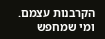הקרבנות עצמם. ומי שמחפש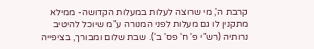קרבת ה', מי שרוצה לעלות במעלות הקדושה- ממילא מתקנין לו גם מעלות לפני המנורה ע"מ שיוכל להיטיב נרותיה (רש"י פ' ח' פס' ב'). שבת שלום ומבורך, בציפייה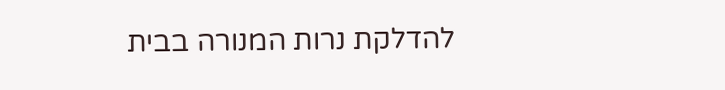להדלקת נרות המנורה בבית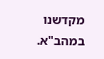מקדשנו במהב"א.